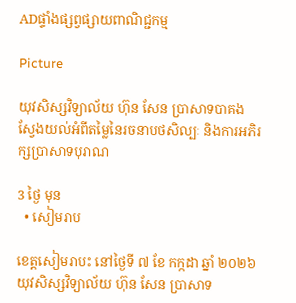ADផ្ទាំងផ្សព្វផ្សាយពាណិជ្ជកម្ម

Picture

យុវសិស្សវិទ្យាល័យ ហ៊ុន សែន ប្រាសាទបាគង ស្វែងយល់អំពីតម្លៃនៃរចនាបថសិល្បៈ និងការអភិរក្សប្រាសាទបុរាណ

3 ថ្ងៃ មុន
  • សៀមរាប

ខេត្តសៀមរាបះ នៅថ្ងៃទី ៧ ខែ កក្កដា ឆ្នាំ ២០២៦ យុវសិស្សវិទ្យាល័យ ហ៊ុន សែន ប្រាសាទ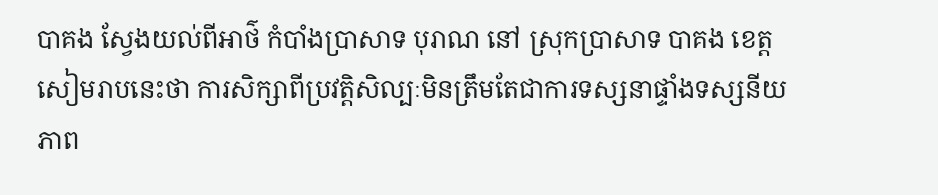បាគង ស្វែងយល់ពីអាថ៌ កំបាំងប្រាសាទ បុរាណ នៅ ស្រុកប្រាសាទ បាគង ខេត្តសៀមរាបនេះថា ការសិក្សាពីប្រវត្តិសិល្បៈមិនត្រឹមតែជាការទស្សនាផ្ទាំងទស្សនីយភាព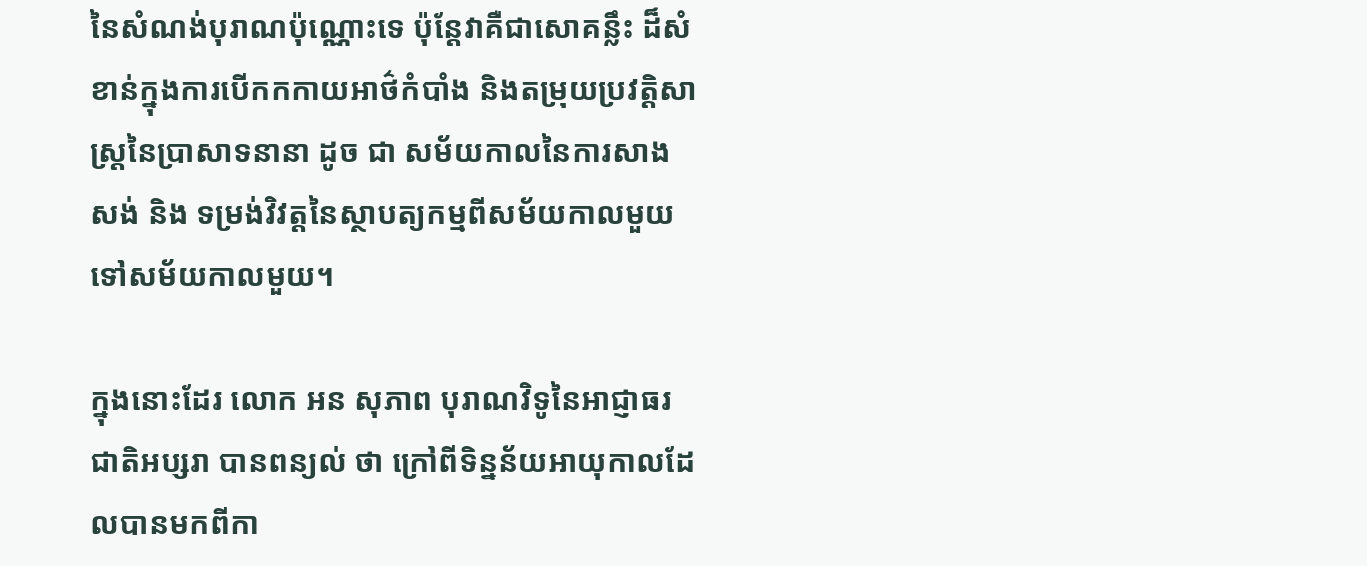នៃសំណង់បុរាណប៉ុណ្ណោះទេ ប៉ុន្តែវាគឺជាសោគន្លឹះ ដ៏សំខាន់ក្នុងការបើកកកាយអាថ៌កំបាំង និងតម្រុយប្រវត្តិសាស្ត្រនៃប្រាសាទនានា ដូច ជា សម័យកាលនៃការសាងសង់ និង ទម្រង់វិវត្តនៃស្ថាបត្យកម្មពីសម័យកាលមួយទៅសម័យកាលមួយ។

ក្នុងនោះដែរ លោក អន សុភាព បុរាណវិទូនៃអាជ្ញាធរជាតិអប្សរា បានពន្យល់ ថា ក្រៅពីទិន្នន័យអាយុកាលដែលបានមកពីកា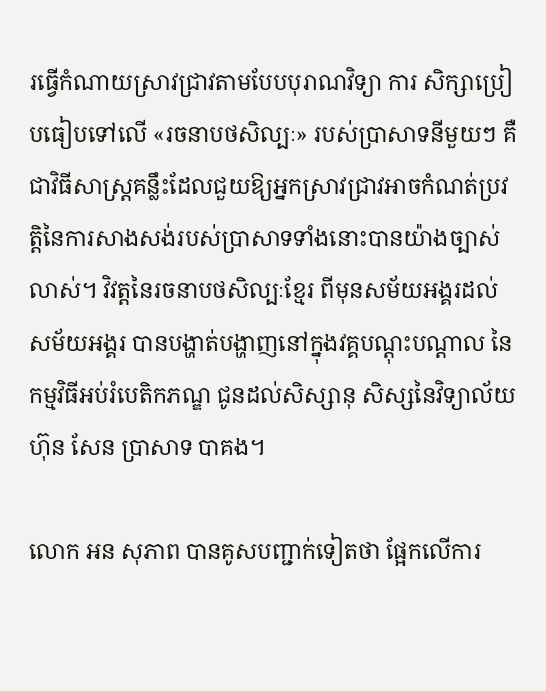រធ្វើកំណាយស្រាវជ្រាវតាមបែបបុរាណវិទ្យា ការ សិក្សាប្រៀបធៀបទៅលើ «រចនាបថសិល្បៈ» របស់ប្រាសាទនីមួយៗ គឺជាវិធីសាស្ត្រគន្លឹះដែលជួយឱ្យអ្នកស្រាវជ្រាវអាចកំណត់ប្រវត្តិនៃការសាងសង់របស់ប្រាសាទទាំងនោះបានយ៉ាងច្បាស់លាស់។ វិវត្តនៃរចនាបថសិល្បៈខ្មែរ ពីមុនសម័យអង្គរដល់សម័យអង្គរ បានបង្ហាត់បង្ហាញនៅក្នុងវគ្គបណ្តុះបណ្តាល នៃកម្មវិធីអប់រំបេតិកភណ្ឌ ជូនដល់សិស្សានុ សិស្សនៃវិទ្យាល័យ ហ៊ុន សែន ប្រាសាទ បាគង។

លោក អន សុភាព បានគូសបញ្ជាក់ទៀតថា ផ្អែកលើការ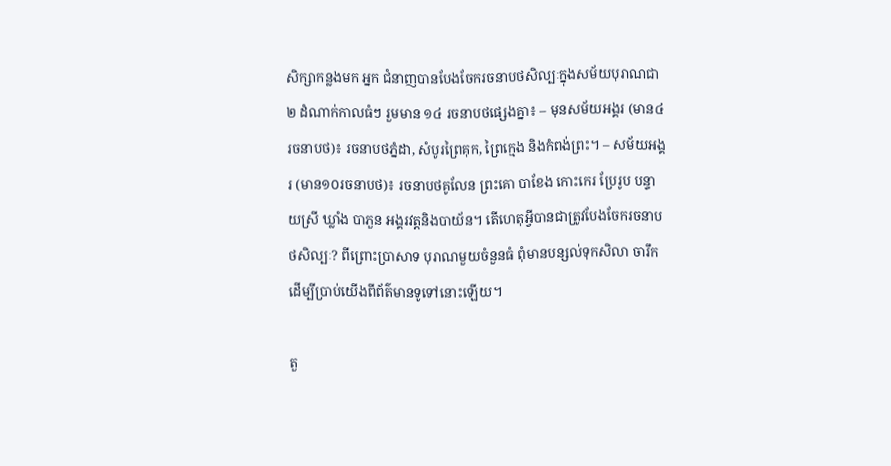សិក្សាកន្លងមក អ្នក ជំនាញបានបែងចែករចនាបថសិល្បៈក្នុងសម័យបុរាណជា២ ដំណាក់កាលធំៗ រួមមាន ១៤ រចនាបថផ្សេងគ្នា៖ – មុនសម័យអង្គរ (មាន៤រចនាបថ)៖ រចនាបថភ្នំដា, សំបូរព្រៃគុក, ព្រៃក្មេង និងកំពង់ព្រះ។ – សម័យអង្គរ (មាន១០រចនាបថ)៖ រចនាបថគូលែន ព្រះគោ បាខែង កោះកេរ ប្រែរូប បន្ទាយស្រី ឃ្លាំង បាភួន អង្គរវត្តនិងបាយ័ន។ តើហេតុអ្វីបានជាត្រូវបែងចែករចនាបថសិល្បៈ? ពីព្រោះប្រាសាទ បុរាណមួយចំនួនធំ ពុំមានបន្សល់ទុកសិលា ចារឹកដើម្បីប្រាប់យើងពីព័ត៌មានទូទៅនោះឡើយ។

តួ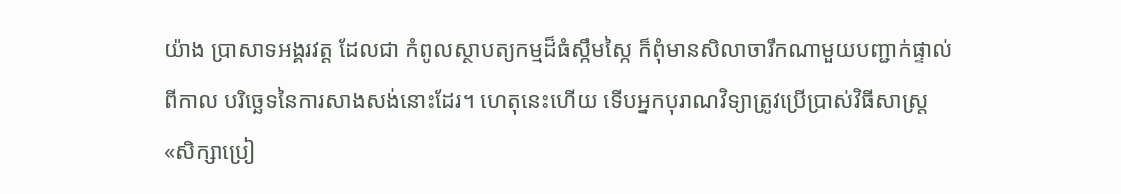យ៉ាង ប្រាសាទអង្គរវត្ត ដែលជា កំពូលស្ថាបត្យកម្មដ៏ធំស្កឹមស្កៃ ក៏ពុំមានសិលាចារឹកណាមួយបញ្ជាក់ផ្ទាល់ពីកាល បរិច្ឆេទនៃការសាងសង់នោះដែរ។ ហេតុនេះហើយ ទើបអ្នកបុរាណវិទ្យាត្រូវប្រើប្រាស់វិធីសាស្ត្រ «សិក្សាប្រៀ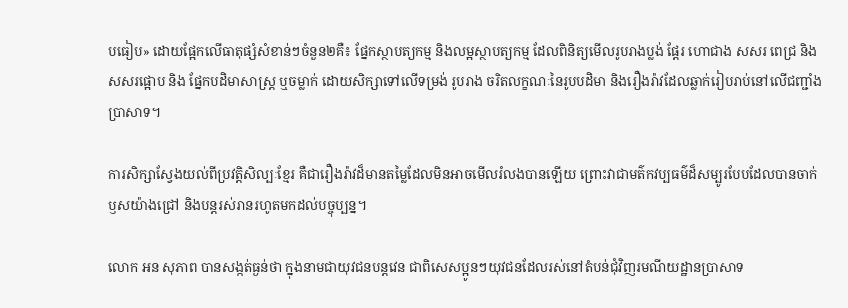បធៀប» ដោយផ្អែកលើធាតុផ្សំសំខាន់ៗចំនួន២គឺ៖ ផ្នែកស្ថាបត្យកម្ម និងលម្អស្ថាបត្យកម្ម ដែលពិនិត្យមើលរូបរាងប្លង់ ផ្តែរ ហោជាង សសរ ពេជ្រ និងសសរផ្អោប និង ផ្នែកបដិមាសាស្ត្រ ឬចម្លាក់ ដោយសិក្សាទៅលើទម្រង់ រូបរាង ចរិតលក្ខណៈនៃរូបបដិមា និងរឿងរ៉ាវដែលឆ្លាក់រៀបរាប់នៅលើជញ្ជាំងប្រាសាទ។

ការសិក្សាស្វែងយល់ពីប្រវត្តិសិល្បៈខ្មែរ គឺជារឿងរ៉ាវដ៏មានតម្លៃដែលមិនអាចមើលរំលងបានឡើយ ព្រោះវាជាមត៌កវប្បធម៌ដ៏សម្បូរបែបដែលបានចាក់ឫសយ៉ាងជ្រៅ និងបន្តរស់រានរហូតមកដល់បច្ចុប្បន្ន។

លោក អន សុភាព បានសង្កត់ធ្ងន់ថា ក្នុងនាមជាយុវជនបន្តវេន ជាពិសេសប្អូនៗយុវជនដែលរស់នៅតំបន់ជុំវិញរមណីយដ្ឋានប្រាសាទ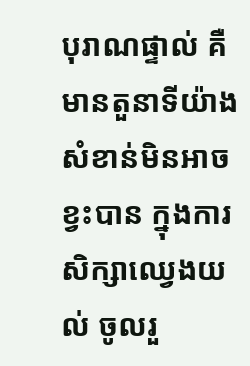បុរាណផ្ទាល់ គឺមានតួនាទីយ៉ាងសំខាន់មិនអាចខ្វះបាន ក្នុងការសិក្សាឈ្វេងយល់ ចូលរួ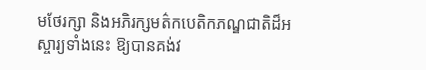មថែរក្សា និងអភិរក្សមត៌កបេតិកភណ្ឌជាតិដ៏អស្ចារ្យទាំងនេះ ឱ្យបានគង់វ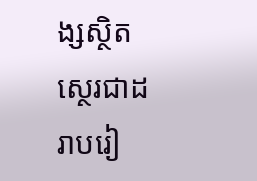ង្សស្ថិតស្ថេរជាដរាបរៀ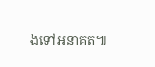ងទៅអនាគត៕